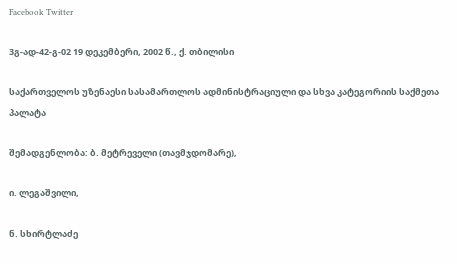Facebook Twitter

3გ-ად-42-გ-02 19 დეკემბერი, 2002 წ., ქ. თბილისი

საქართველოს უზენაესი სასამართლოს ადმინისტრაციული და სხვა კატეგორიის საქმეთა პალატა

შემადგენლობა: ბ. მეტრეველი (თავმჯდომარე),

ი. ლეგაშვილი,

ნ. სხირტლაძე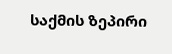საქმის ზეპირი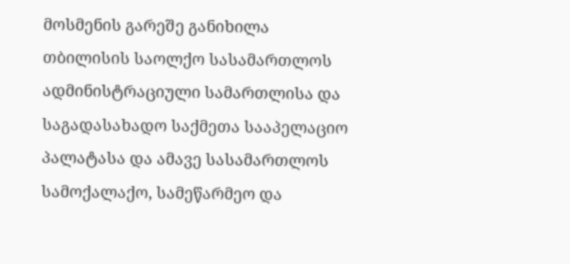მოსმენის გარეშე განიხილა თბილისის საოლქო სასამართლოს ადმინისტრაციული სამართლისა და საგადასახადო საქმეთა სააპელაციო პალატასა და ამავე სასამართლოს სამოქალაქო, სამეწარმეო და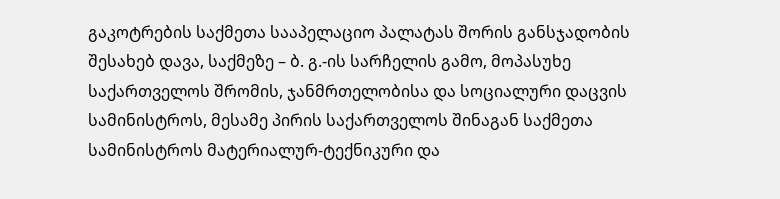გაკოტრების საქმეთა სააპელაციო პალატას შორის განსჯადობის შესახებ დავა, საქმეზე – ბ. გ.-ის სარჩელის გამო, მოპასუხე საქართველოს შრომის, ჯანმრთელობისა და სოციალური დაცვის სამინისტროს, მესამე პირის საქართველოს შინაგან საქმეთა სამინისტროს მატერიალურ-ტექნიკური და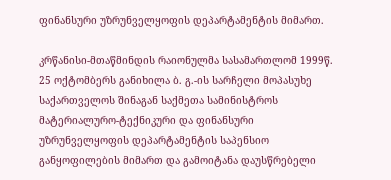ფინანსური უზრუნველყოფის დეპარტამენტის მიმართ.

კრწანისი-მთაწმინდის რაიონულმა სასამართლომ 1999წ. 25 ოქტომბერს განიხილა ბ. გ.-ის სარჩელი მოპასუხე საქართველოს შინაგან საქმეთა სამინისტროს მატერიალურო-ტექნიკური და ფინანსური უზრუნველყოფის დეპარტამენტის საპენსიო განყოფილების მიმართ და გამოიტანა დაუსწრებელი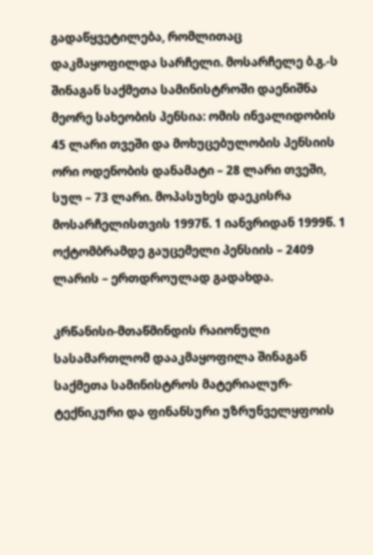გადაწყვეტილება, რომლითაც დაკმაყოფილდა სარჩელი. მოსარჩელე ბ.გ.-ს შინაგან საქმეთა სამინისტროში დაენიშნა მეორე სახეობის პენსია: ომის ინვალიდობის 45 ლარი თვეში და მოხუცებულობის პენსიის ორი ოდენობის დანამატი – 28 ლარი თვეში, სულ – 73 ლარი. მოპასუხეს დაეკისრა მოსარჩელისთვის 1997წ. 1 იანვრიდან 1999წ. 1 ოქტომბრამდე გაუცემელი პენსიის – 2409 ლარის – ერთდროულად გადახდა.

კრწანისი-მთაწმინდის რაიონული სასამართლომ დააკმაყოფილა შინაგან საქმეთა სამინისტროს მატერიალურ-ტექნიკური და ფინანსური უზრუნველყფოის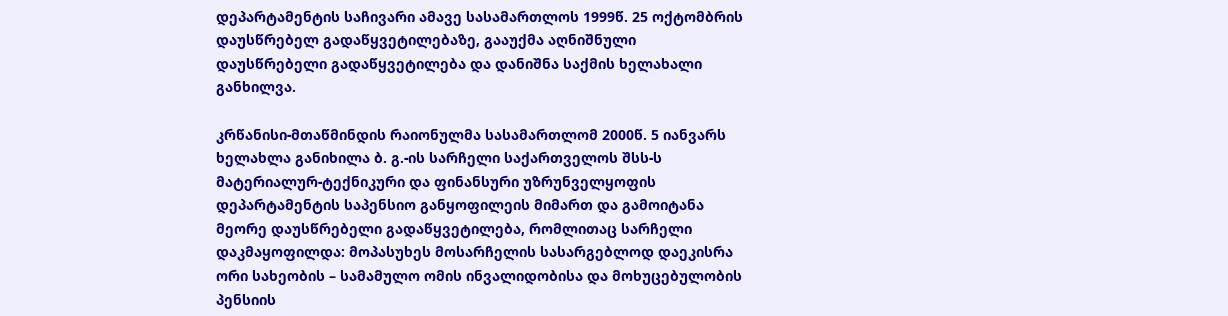დეპარტამენტის საჩივარი ამავე სასამართლოს 1999წ. 25 ოქტომბრის დაუსწრებელ გადაწყვეტილებაზე, გააუქმა აღნიშნული დაუსწრებელი გადაწყვეტილება და დანიშნა საქმის ხელახალი განხილვა.

კრწანისი-მთაწმინდის რაიონულმა სასამართლომ 2000წ. 5 იანვარს ხელახლა განიხილა ბ. გ.-ის სარჩელი საქართველოს შსს-ს მატერიალურ-ტექნიკური და ფინანსური უზრუნველყოფის დეპარტამენტის საპენსიო განყოფილეის მიმართ და გამოიტანა მეორე დაუსწრებელი გადაწყვეტილება, რომლითაც სარჩელი დაკმაყოფილდა: მოპასუხეს მოსარჩელის სასარგებლოდ დაეკისრა ორი სახეობის – სამამულო ომის ინვალიდობისა და მოხუცებულობის პენსიის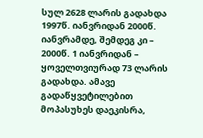სულ 2628 ლარის გადახდა 1997წ. იანვრიდან 2000წ. იანვრამდე, შემდეგ კი – 2000წ. 1 იანვრიდან – ყოველთვიურად 73 ლარის გადახდა. ამავე გადაწყვეტილებით მოპასუხეს დაეკისრა,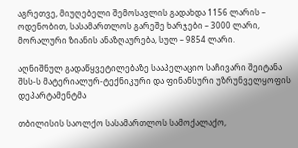აგრეთვე, მიუღებელი შემოსავლის გადახდა 1156 ლარის – ოდენობით, სასამართლოს გარეშე ხარჯები – 3000 ლარი, მორალური ზიანის ანაზღაურება, სულ – 9854 ლარი.

აღნიშნულ გადაწყვეტილებაზე სააპელაციო საჩივარი შეიტანა შსს-ს მატერიალურ-ტექნიკური და ფინანსური უზრუნველყოფის დეპარტამენტმა

თბილისის საოლქო სასამართლოს სამოქალაქო,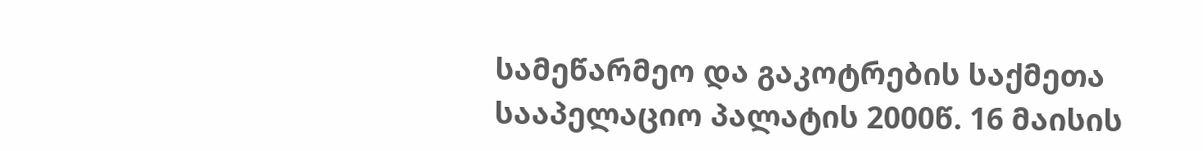სამეწარმეო და გაკოტრების საქმეთა სააპელაციო პალატის 2000წ. 16 მაისის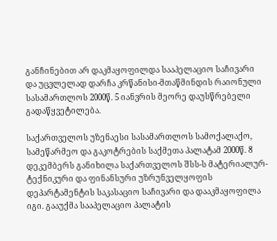განჩინებით არ დაკმაყოფილდა სააპელაციო საჩივარი და უცვლელად დარჩა კრწანისი-მთაწმინდის რაიონული სასამართლოს 2000წ. 5 იანვრის მეორე დაუსწრებელი გადაწყვეტილება.

საქართველოს უზენაესი სასამართლოს სამოქალაქო, სამეწარმეო და გაკოტრების საქმეთა პალატამ 2000წ. 8 დეკემბერს განიხილა საქართველოს შსს-ს მატერიალურ-ტექნიკური და ფინანსური უზრუნველყოფის დეპარტამენტის საკასაციო საჩივარი და დააკმაყოფილა იგი. გააუქმა სააპელაციო პალატის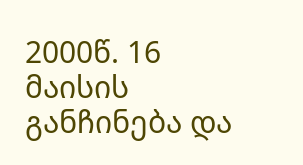2000წ. 16 მაისის განჩინება და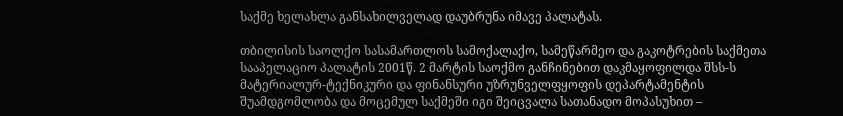საქმე ხელახლა განსახილველად დაუბრუნა იმავე პალატას.

თბილისის საოლქო სასამართლოს სამოქალაქო, სამეწარმეო და გაკოტრების საქმეთა სააპელაციო პალატის 2001წ. 2 მარტის საოქმო განჩინებით დაკმაყოფილდა შსს-ს მატერიალურ-ტექნიკური და ფინანსური უზრუნველფყოფის დეპარტამენტის შუამდგომლობა და მოცემულ საქმეში იგი შეიცვალა სათანადო მოპასუხით –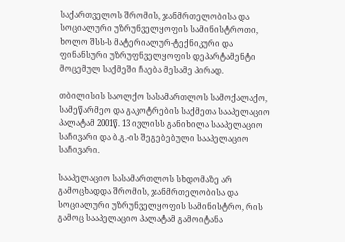საქართველოს შრომის, ჯანმრთელობისა და სოციალური უზრუნველყოფის სამინისტროთი, ხოლო შსს-ს მატერიალურ-ტექნიკური და ფინანსური უზრუფნველყოფის დეპარტამენტი მოცემულ საქმეში ჩაება მესამე პირად.

თბილისის საოლქო სასამართლოს სამოქალაქო, სამეწარმეო და გაკოტრების საქმეთა სააპელაციო პალატამ 2001წ. 13 ივლისს განიხილა სააპელაციო საჩივარი და ბ.გ.-ის შეგებებული სააპელაციო საჩივარი.

სააპელაციო სასამართლოს სხდომაზე არ გამოცხადდა შრომის, ჯანმრთელობისა და სოციალური უზრუნველყოფის სამინისტრო, რის გამოც სააპელაციო პალატამ გამოიტანა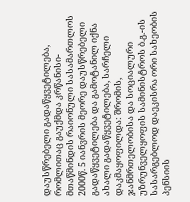დაუსწრებელი გადაწყვეტილება, რომლითაც გაუქმდა კრწანისი-მთაწმინდის რაიონული სასამართლოს 2000წ. 5 იანვრის მეორე დაუსწრებელი გადაწყვეტილება და გამოტანილ იქნა ახალი გადაწყვეტილება, სარჩელი დაკმაყოფილდა: შრომის, ჯანმრთელობისა და სოციალური უზრუნველყოფის სამინისტროს ბ.გ.-ის სასარგებლოდ დაეკისრა ორი სახეობის პენსიის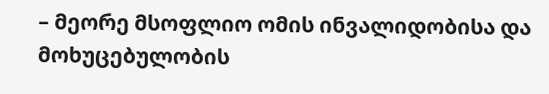– მეორე მსოფლიო ომის ინვალიდობისა და მოხუცებულობის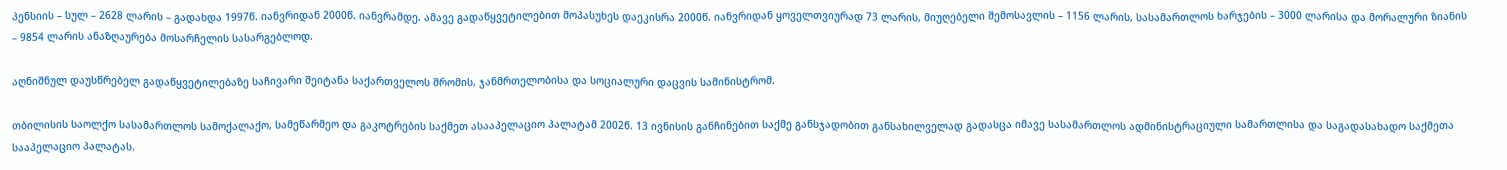პენსიის – სულ – 2628 ლარის – გადახდა 1997წ. იანვრიდან 2000წ. იანვრამდე. ამავე გადაწყვეტილებით მოპასუხეს დაეკისრა 2000წ. იანვრიდან ყოველთვიურად 73 ლარის, მიუღებელი შემოსავლის – 1156 ლარის, სასამართლოს ხარჯების – 3000 ლარისა და მორალური ზიანის – 9854 ლარის ანაზღაურება მოსარჩელის სასარგებლოდ.

აღნიშნულ დაუსწრებელ გადაწყვეტილებაზე საჩივარი შეიტანა საქართველოს შრომის, ჯანმრთელობისა და სოციალური დაცვის სამინისტრომ.

თბილისის საოლქო სასამართლოს სამოქალაქო, სამეწარმეო და გაკოტრების საქმეთ ასააპელაციო პალატამ 2002წ. 13 ივნისის განჩინებით საქმე განსჯადობით განსახილველად გადასცა იმავე სასამართლოს ადმინისტრაციული სამართლისა და საგადასახადო საქმეთა სააპელაციო პალატას.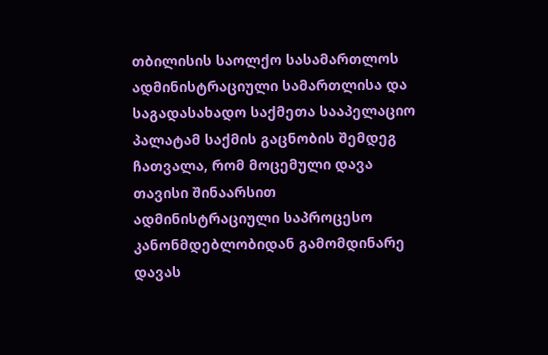თბილისის საოლქო სასამართლოს ადმინისტრაციული სამართლისა და საგადასახადო საქმეთა სააპელაციო პალატამ საქმის გაცნობის შემდეგ ჩათვალა, რომ მოცემული დავა თავისი შინაარსით ადმინისტრაციული საპროცესო კანონმდებლობიდან გამომდინარე დავას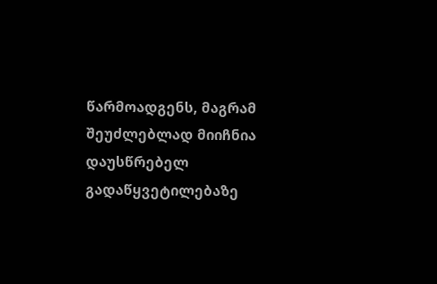წარმოადგენს, მაგრამ შეუძლებლად მიიჩნია დაუსწრებელ გადაწყვეტილებაზე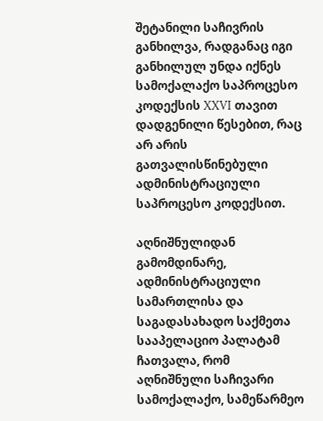შეტანილი საჩივრის განხილვა, რადგანაც იგი განხილულ უნდა იქნეს სამოქალაქო საპროცესო კოდექსის XXVI თავით დადგენილი წესებით, რაც არ არის გათვალისწინებული ადმინისტრაციული საპროცესო კოდექსით.

აღნიშნულიდან გამომდინარე, ადმინისტრაციული სამართლისა და საგადასახადო საქმეთა სააპელაციო პალატამ ჩათვალა, რომ აღნიშნული საჩივარი სამოქალაქო, სამეწარმეო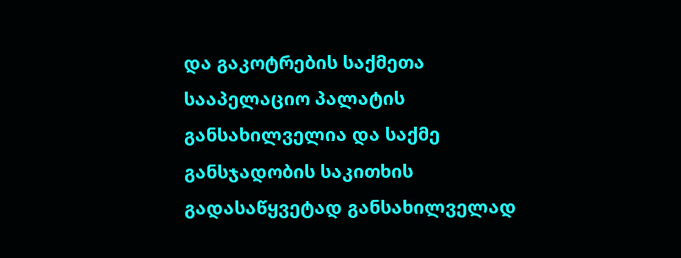და გაკოტრების საქმეთა სააპელაციო პალატის განსახილველია და საქმე განსჯადობის საკითხის გადასაწყვეტად განსახილველად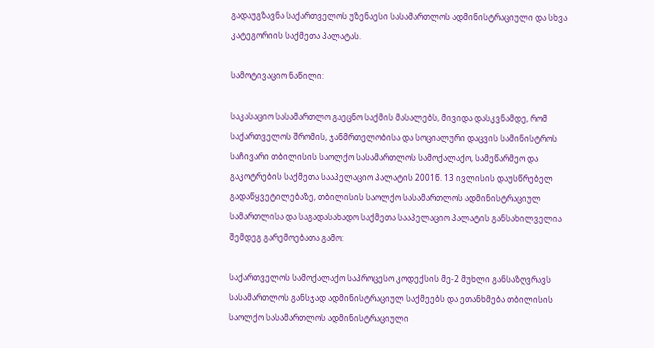გადაუგზავნა საქართველოს უზენაესი სასამართლოს ადმინისტრაციული და სხვა კატეგორიის საქმეთა პალატას.

სამოტივაციო ნაწილი:

საკასაციო სასამართლო გაეცნო საქმის მასალებს, მივიდა დასკვნამდე, რომ საქართველოს შრომის, ჯანმრთელობისა და სოციალური დაცვის სამინისტროს საჩივარი თბილისის საოლქო სასამართლოს სამოქალაქო, სამეწარმეო და გაკოტრების საქმეთა სააპელაციო პალატის 2001წ. 13 ივლისის დაუსწრებელ გადაწყვეტილებაზე, თბილისის საოლქო სასამართლოს ადმინისტრაციულ სამართლისა და საგადასახადო საქმეთა სააპელაციო პალატის განსახილველია შემდეგ გარემოებათა გამო:

საქართველოს სამოქალაქო საპროცესო კოდექსის მე-2 მუხლი განსაზღვრავს სასამართლოს განსჯად ადმინისტრაციულ საქმეებს და ეთანხმება თბილისის საოლქო სასამართლოს ადმინისტრაციული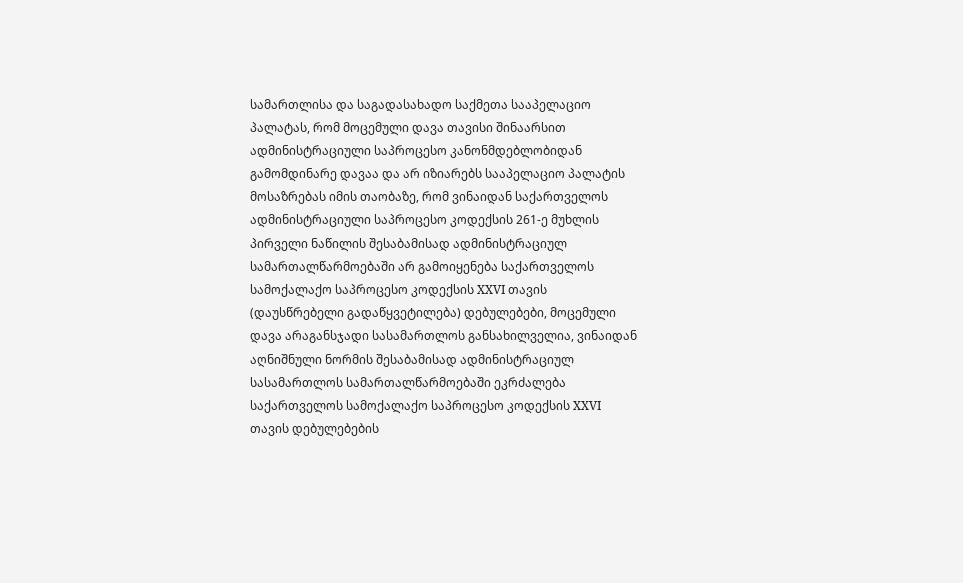სამართლისა და საგადასახადო საქმეთა სააპელაციო პალატას, რომ მოცემული დავა თავისი შინაარსით ადმინისტრაციული საპროცესო კანონმდებლობიდან გამომდინარე დავაა და არ იზიარებს სააპელაციო პალატის მოსაზრებას იმის თაობაზე, რომ ვინაიდან საქართველოს ადმინისტრაციული საპროცესო კოდექსის 261-ე მუხლის პირველი ნაწილის შესაბამისად ადმინისტრაციულ სამართალწარმოებაში არ გამოიყენება საქართველოს სამოქალაქო საპროცესო კოდექსის XXVI თავის (დაუსწრებელი გადაწყვეტილება) დებულებები, მოცემული დავა არაგანსჯადი სასამართლოს განსახილველია, ვინაიდან აღნიშნული ნორმის შესაბამისად ადმინისტრაციულ სასამართლოს სამართალწარმოებაში ეკრძალება საქართველოს სამოქალაქო საპროცესო კოდექსის XXVI თავის დებულებების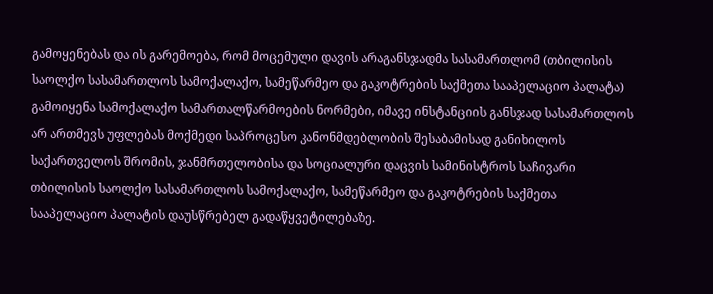გამოყენებას და ის გარემოება, რომ მოცემული დავის არაგანსჯადმა სასამართლომ (თბილისის საოლქო სასამართლოს სამოქალაქო, სამეწარმეო და გაკოტრების საქმეთა სააპელაციო პალატა) გამოიყენა სამოქალაქო სამართალწარმოების ნორმები, იმავე ინსტანციის განსჯად სასამართლოს არ ართმევს უფლებას მოქმედი საპროცესო კანონმდებლობის შესაბამისად განიხილოს საქართველოს შრომის, ჯანმრთელობისა და სოციალური დაცვის სამინისტროს საჩივარი თბილისის საოლქო სასამართლოს სამოქალაქო, სამეწარმეო და გაკოტრების საქმეთა სააპელაციო პალატის დაუსწრებელ გადაწყვეტილებაზე.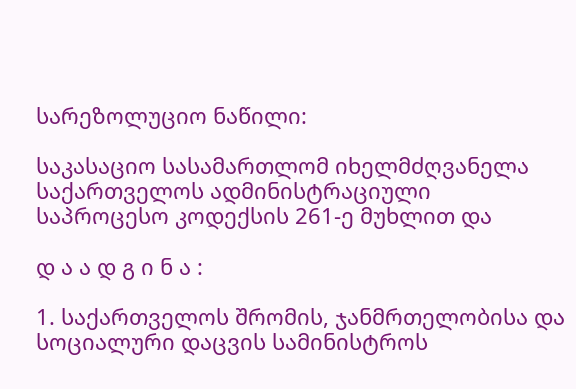სარეზოლუციო ნაწილი:

საკასაციო სასამართლომ იხელმძღვანელა საქართველოს ადმინისტრაციული საპროცესო კოდექსის 261-ე მუხლით და

დ ა ა დ გ ი ნ ა :

1. საქართველოს შრომის, ჯანმრთელობისა და სოციალური დაცვის სამინისტროს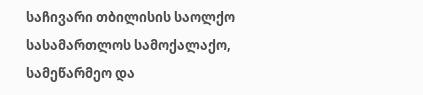საჩივარი თბილისის საოლქო სასამართლოს სამოქალაქო, სამეწარმეო და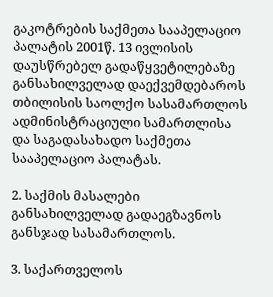გაკოტრების საქმეთა სააპელაციო პალატის 2001წ. 13 ივლისის დაუსწრებელ გადაწყვეტილებაზე განსახილველად დაექვემდებაროს თბილისის საოლქო სასამართლოს ადმინისტრაციული სამართლისა და საგადასახადო საქმეთა სააპელაციო პალატას.

2. საქმის მასალები განსახილველად გადაეგზავნოს განსჯად სასამართლოს.

3. საქართველოს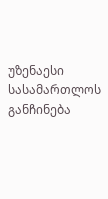უზენაესი სასამართლოს განჩინება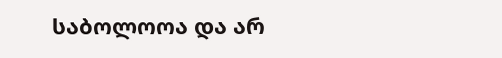საბოლოოა და არ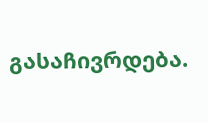გასაჩივრდება.